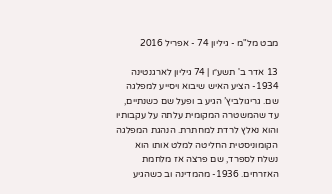מבט מל"מ - גיליון 74 - אפריל 2016

13 אדר ב' תשע״ו | 74 גיליון לארגנטינה 1934- הציע האיש שיבוא ויסייע למפלגה שם. גריגולביץ’ הגיע ב ופעל שם כשנתיים, עד שהמשטרה המקומית עלתה על עקבותיו והוא נאלץ לרדת למחתרת. הנהגת המפלגה הקומוניסטית החליטה למלט אותו הוא נשלח לספרד, שם פרצה אז מלחמת האזרחים. 1936- מהמדינה וב כשהגיע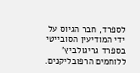לספרד, חבר הגיוס על ידי המודיעין הסובייטי בספרד גריגולביץ’ ללוחמים הרפובליקנים.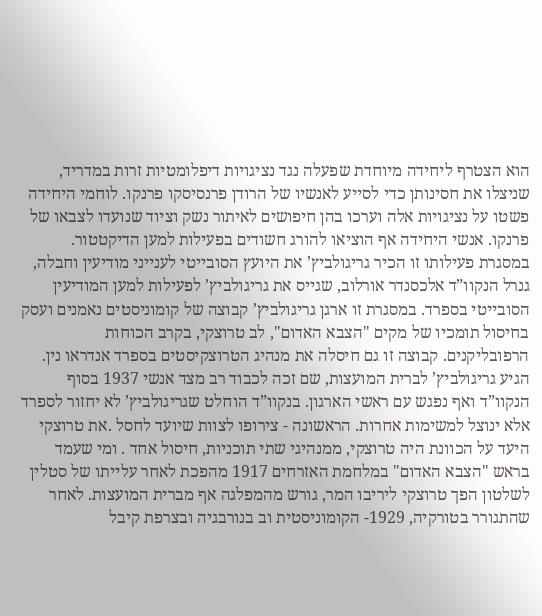הוא הצטרף ליחידה מיוחדת שפעלה נגד נציגויות דיפלומטיות זרות במדריד, שניצלו את חסינותן כדי לסייע לאנשיו של הרודן פרנסיסקו פרנקו. לוחמי היחידה פשטו על נציגויות אלה וערכו בהן חיפושים לאיתור נשק וציוד שנועדו לצבאו של פרנקו. אנשי היחידה אף הוציאו להורג חשודים בפעילות למען הדיקטטור. במסגרת פעילותו זו הכיר גריגולביץ’ את היועץ הסובייטי לענייני מודיעין וחבלה, גנרל הנקוו”ד אלכסנדר אורלוב, שגייס את גריגולביץ’ לפעילות למען המודיעין הסובייטי בספרד. במסגרת זו ארגן גריגולביץ’ קבוצה של קומוניסטים נאמנים ועסק בחיסול תומכיו של מקים "הצבא האדום", לב טרוצקי, בקרב הכוחות הרפובליקנים. קבוצה זו גם חיסלה את מנהיג הטרוצקיסטים בספרד אנדראו נין. הגיע גריגולביץ’ לברית המועצות, שם זכה לכבוד רב מצד אנשי 1937 בסוף הנקוו”ד ואף נפגש עם ראשי הארגון. בנקוו”ד הוחלט שגריגולביץ’ לא יחזור לספרד אלא ינוצל למשימות אחרות. הראשונה - צירופו לצוות שיועד לחסל .את טרוצקי היעד על הכוונת היה טרוצקי, ממנהיגי שתי תוכניות, חיסול אחד . ומי שעמד בראש "הצבא האדום" במלחמת האזרחים 1917 מהפכת לאחר עלייתו של סטלין לשלטון הפך טרוצקי ליריבו המר, גורש מהמפלגה אף מברית המועצות. לאחר שהתגורר בטורקיה, 1929- הקומוניסטית וב בנורבגיה ובצרפת קיבל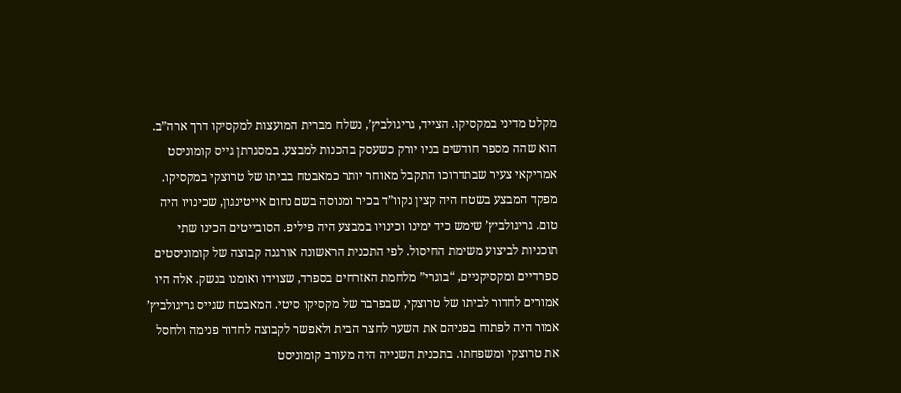מקלט מדיני במקסיקו. הצייד, גריגולביץ’, נשלח מברית המועצות למקסיקו דרך ארה”ב. הוא שהה מספר חודשים בניו יורק כשעסק בהכנות למבצע. במסגרתן גייס קומוניסט אמריקאי צעיר שבתדרוכו התקבל מאוחר יותר כמאבטח בביתו של טרוצקי במקסיקו. מפקד המבצע בשטח היה קצין נקוו”ד בכיר ומנוסה בשם נחום אייטינגון, שכינויו היה טום. גריגולביץ’ שימש כיד ימינו וכינויו במבצע היה פיליפ. הסובייטים הכינו שתי תוכניות לביצוע משימת החיסול. לפי התכנית הראשונה אורגנה קבוצה של קומוניסטים ספרדיים ומקסיקניים, “בוגרי” מלחמת האזרחים בספרד, שצוידו ואומנו בנשק. אלה היו אמורים לחדור לביתו של טרוצקי, שבפרבר של מקסיקו סיטי. המאבטח שגייס גריגולביץ’ אמור היה לפתוח בפניהם את השער לחצר הבית ולאפשר לקבוצה לחדור פנימה ולחסל את טרוצקי ומשפחתו. בתכנית השנייה היה מעורב קומוניסט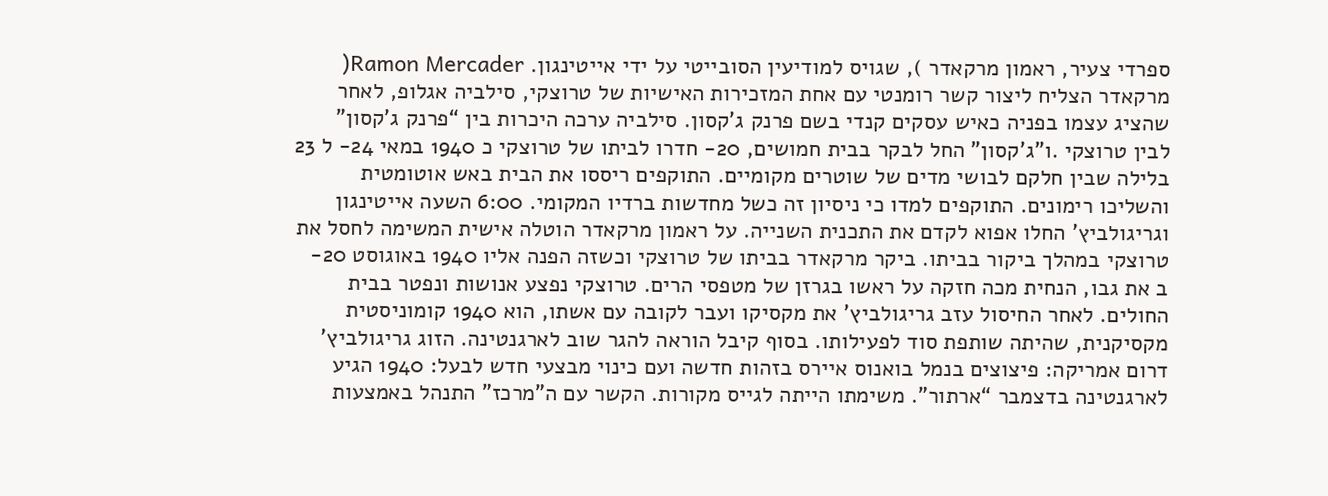ספרדי צעיר, ראמון מרקאדר ), שגויס למודיעין הסובייטי על ידי אייטינגון. Ramon Mercader( מרקאדר הצליח ליצור קשר רומנטי עם אחת המזכירות האישיות של טרוצקי, סילביה אגלופ, לאחר שהציג עצמו בפניה כאיש עסקים קנדי בשם פרנק ג’קסון. סילביה ערכה היכרות בין “פרנק ג’קסון” לבין טרוצקי .ו”ג’קסון” החל לבקר בבית חמושים, 20- חדרו לביתו של טרוצקי כ 1940 במאי 24- ל 23 בלילה שבין חלקם לבושי מדים של שוטרים מקומיים. התוקפים ריססו את הבית באש אוטומטית והשליכו רימונים. התוקפים למדו כי ניסיון זה כשל מחדשות ברדיו המקומי. 6:00 השעה אייטינגון וגריגולביץ’ החלו אפוא לקדם את התכנית השנייה. על ראמון מרקאדר הוטלה אישית המשימה לחסל את טרוצקי במהלך ביקור בביתו. ביקר מרקאדר בביתו של טרוצקי וכשזה הפנה אליו 1940 באוגוסט 20- ב את גבו, הנחית מכה חזקה על ראשו בגרזן של מטפסי הרים. טרוצקי נפצע אנושות ונפטר בבית החולים. לאחר החיסול עזב גריגולביץ’ את מקסיקו ועבר לקובה עם אשתו, הוא 1940 קומוניסטית מקסיקנית, שהיתה שותפת סוד לפעילותו. בסוף קיבל הוראה להגר שוב לארגנטינה. הזוג גריגולביץ’ דרום אמריקה: פיצוצים בנמל בואנוס איירס בזהות חדשה ועם כינוי מבצעי חדש לבעל: 1940 הגיע לארגנטינה בדצמבר “ארתור”. משימתו הייתה לגייס מקורות. הקשר עם ה”מרכז” התנהל באמצעות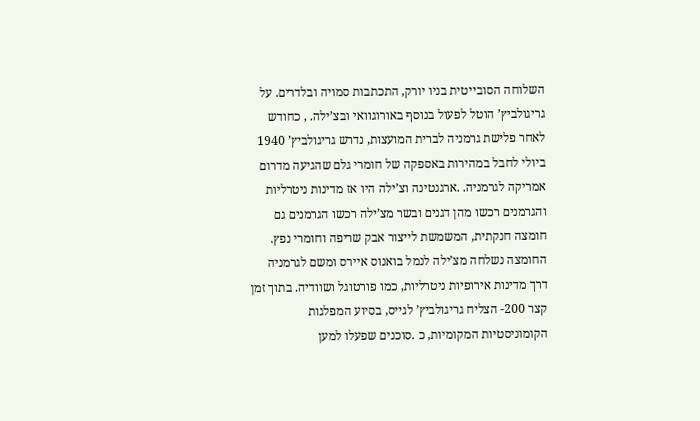השלוחה הסובייטית בניו יורק, התכתבות סמויה ובלדרים. על גריגולביץ’ הוטל לפעול בנוסף באורוגוואי ובצ’ילה. , כחודש לאחר פלישת גרמניה לברית המועצות, נדרש גריגולביץ’ 1940 ביולי לחבל במהירות באספקה של חומרי גלם שהגיעה מדרום אמריקה לגרמניה. .ארגנטינה וצ’ילה היו אז מדינות ניטרליות והגרמנים רכשו מהן דגנים ובשר מצ’ילה רכשו הגרמנים גם חומצה חנקתית, המשמשת לייצור אבק שריפה וחומרי נפץ. החומצה נשלחה מצ’ילה לנמל בואנוס איירס ומשם לגרמניה דרך מדינות אירופיות ניטרליות, כמו פורטוגל ושוודיה. בתוך זמן קצר 200- הצליח גריגולביץ’ לגייס, בסיוע המפלגות הקומוניסטיות המקומיות, כ .סוכנים שפעלו למען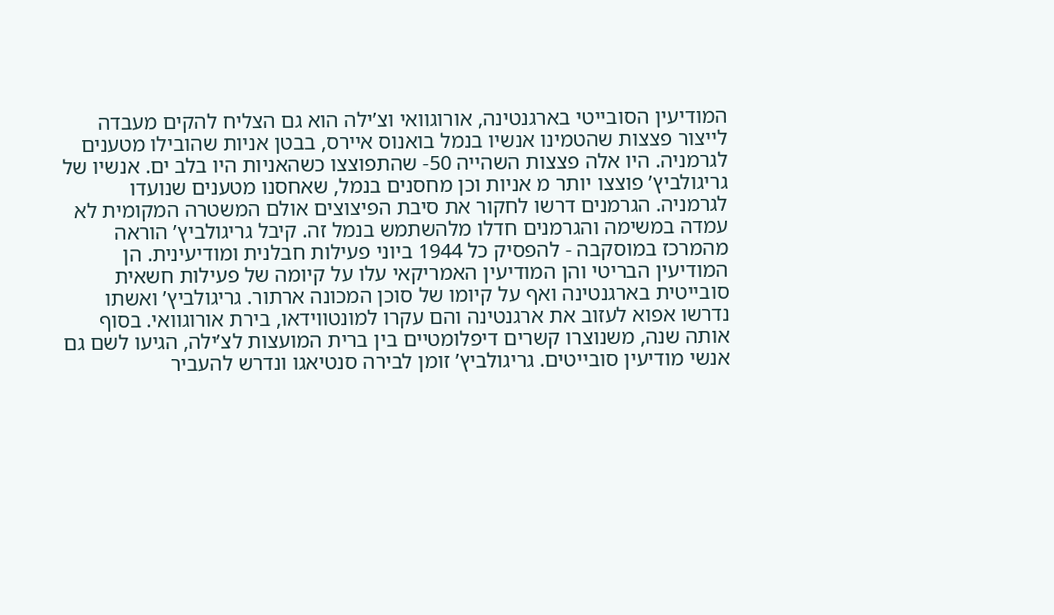המודיעין הסובייטי בארגנטינה, אורוגוואי וצ’ילה הוא גם הצליח להקים מעבדה לייצור פצצות שהטמינו אנשיו בנמל בואנוס איירס, בבטן אניות שהובילו מטענים לגרמניה. היו אלה פצצות השהייה 50- שהתפוצצו כשהאניות היו בלב ים. אנשיו של גריגולביץ’ פוצצו יותר מ אניות וכן מחסנים בנמל, שאחסנו מטענים שנועדו לגרמניה. הגרמנים דרשו לחקור את סיבת הפיצוצים אולם המשטרה המקומית לא עמדה במשימה והגרמנים חדלו מלהשתמש בנמל זה. קיבל גריגולביץ’ הוראה מהמרכז במוסקבה - להפסיק כל 1944 ביוני פעילות חבלנית ומודיעינית. הן המודיעין הבריטי והן המודיעין האמריקאי עלו על קיומה של פעילות חשאית סובייטית בארגנטינה ואף על קיומו של סוכן המכונה ארתור. גריגולביץ’ ואשתו נדרשו אפוא לעזוב את ארגנטינה והם עקרו למונטווידאו, בירת אורוגוואי. בסוף אותה שנה, משנוצרו קשרים דיפלומטיים בין ברית המועצות לצ’ילה, הגיעו לשם גם אנשי מודיעין סובייטים. גריגולביץ’ זומן לבירה סנטיאגו ונדרש להעביר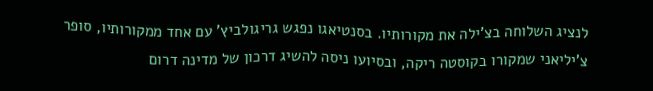לנציג השלוחה בצ’ילה את מקורותיו. בסנטיאגו נפגש גריגולביץ’ עם אחד ממקורותיו, סופר צ’יליאני שמקורו בקוסטה ריקה, ובסיועו ניסה להשיג דרכון של מדינה דרום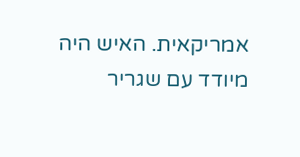אמריקאית. האיש היה מיודד עם שגריר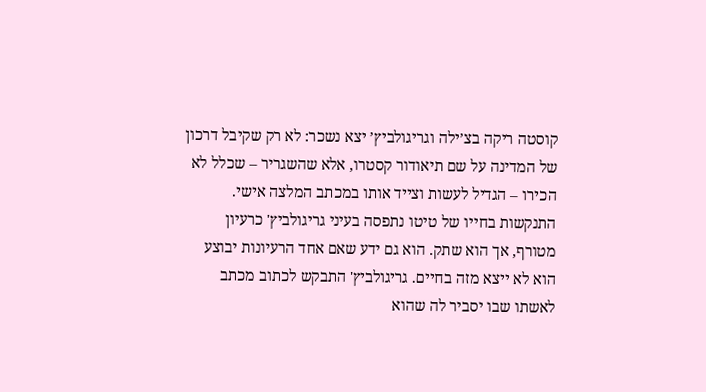קוסטה ריקה בצ’ילה וגריגולביץ’ יצא נשכר: לא רק שקיבל דרכון של המדינה על שם תיאודור קסטרו, אלא שהשגריר – שכלל לא הכירו – הגדיל לעשות וצייד אותו במכתב המלצה אישי. התנקשות בחייו של טיטו נתפסה בעיני גריגולביץ' כרעיון מטורף, אך הוא שתק. הוא גם ידע שאם אחד הרעיונות יבוצע הוא לא ייצא מזה בחיים. גריגולביץ' התבקש לכתוב מכתב לאשתו שבו יסביר לה שהוא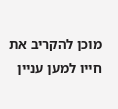מוכן להקריב את חייו למען עניין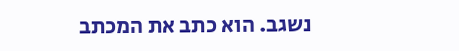נשגב. הוא כתב את המכתב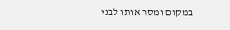במקום ומסר אותו לבני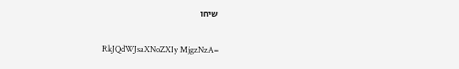שיחו

RkJQdWJsaXNoZXIy MjgzNzA=